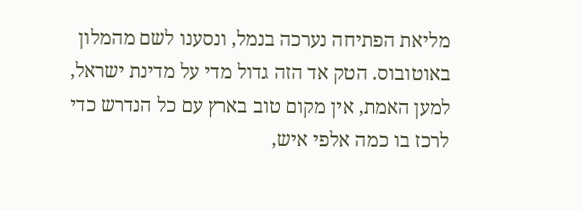מליאת הפתיחה נערכה בנמל, ונסענו לשם מהמלון באוטובוס. הטק אד הזה גדול מדי על מדינת ישראל, למען האמת, אין מקום טוב בארץ עם כל הנדרש כדי לרכז בו כמה אלפי איש,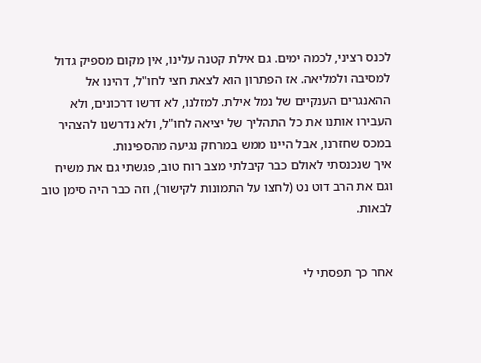לכנס רציני, לכמה ימים. גם אילת קטנה עלינו, אין מקום מספיק גדול למסיבה ולמליאה. אז הפתרון הוא לצאת חצי לחו"ל, דהינו אל ההאנגרים הענקיים של נמל אילת. למזלנו, לא דרשו דרכונים, ולא העבירו אותנו את כל התהליך של יציאה לחו"ל, ולא נדרשנו להצהיר במכס שחזרנו, אבל היינו ממש במרחק נגיעה מהספינות.
איך שנכנסתי לאולם כבר קיבלתי מצב רוח טוב, פגשתי גם את משיח וגם את הרב דוט נט (לחצו על התמונות לקישור), וזה כבר היה סימן טוב לבאות.


אחר כך תפסתי לי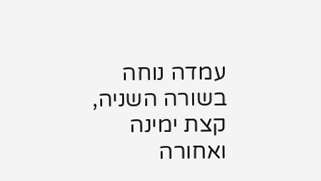עמדה נוחה בשורה השניה, קצת ימינה ואחורה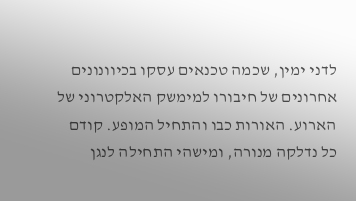לדני ימין, שכמה טכנאים עסקו בכיוונונים אחרונים של חיבורו למימשק האלקטרוני של הארוע. האורות כבו והתחיל המופע. קודם כל נדלקה מנורה, ומישהי התחילה לנגן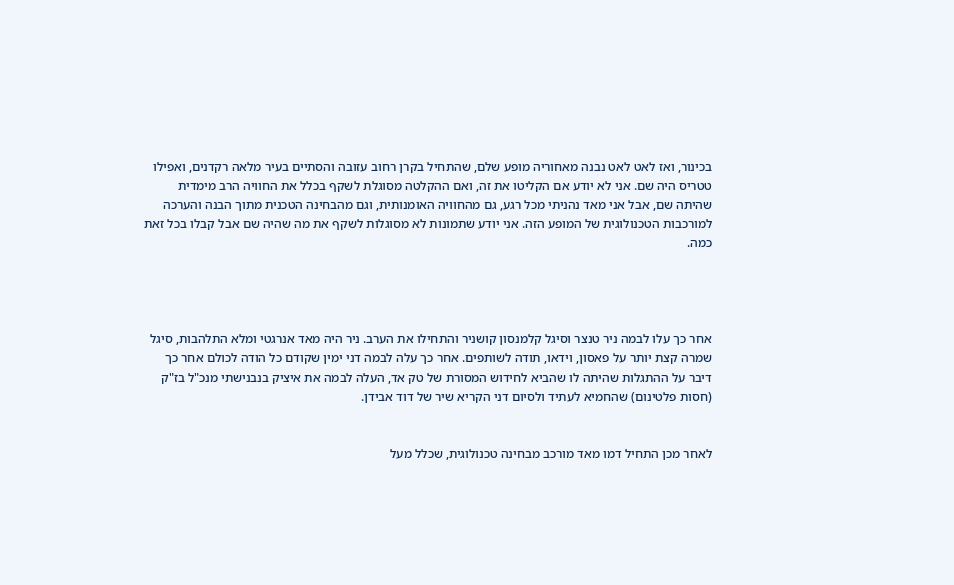בכינור, ואז לאט לאט נבנה מאחוריה מופע שלם, שהתחיל בקרן רחוב עזובה והסתיים בעיר מלאה רקדנים, ואפילו טטריס היה שם. אני לא יודע אם הקליטו את זה, ואם ההקלטה מסוגלת לשקף בכלל את החוויה הרב מימדית שהיתה שם, אבל אני מאד נהניתי מכל רגע, גם מהחוויה האומנותית, וגם מהבחינה הטכנית מתוך הבנה והערכה למורכבות הטכנולוגית של המופע הזה. אני יודע שתמונות לא מסוגלות לשקף את מה שהיה שם אבל קבלו בכל זאת כמה.




אחר כך עלו לבמה ניר טנצר וסיגל קלמנסון קושניר והתחילו את הערב. ניר היה מאד אנרגטי ומלא התלהבות, סיגל שמרה קצת יותר על פאסון, וידאו, תודה לשותפים. אחר כך עלה לבמה דני ימין שקודם כל הודה לכולם אחר כך דיבר על ההתגלות שהיתה לו שהביא לחידוש המסורת של טק אד, העלה לבמה את איציק בנבנישתי מנכ"ל בז"ק (חסות פלטינום) שהחמיא לעתיד ולסיום דני הקריא שיר של דוד אבידן.


לאחר מכן התחיל דמו מאד מורכב מבחינה טכנולוגית, שכלל מעל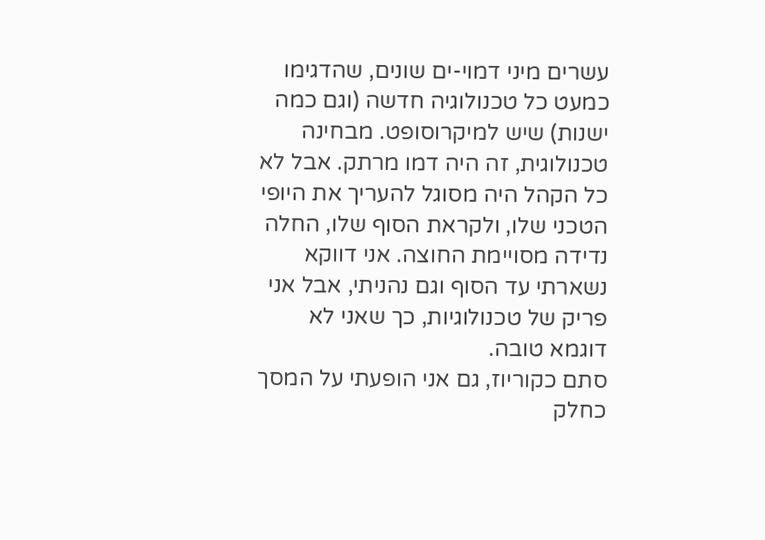עשרים מיני דמוי-ים שונים, שהדגימו כמעט כל טכנולוגיה חדשה (וגם כמה ישנות) שיש למיקרוסופט. מבחינה טכנולוגית, זה היה דמו מרתק. אבל לא כל הקהל היה מסוגל להעריך את היופי הטכני שלו, ולקראת הסוף שלו, החלה נדידה מסויימת החוצה. אני דווקא נשארתי עד הסוף וגם נהניתי, אבל אני פריק של טכנולוגיות, כך שאני לא דוגמא טובה.
סתם כקוריוז, גם אני הופעתי על המסך כחלק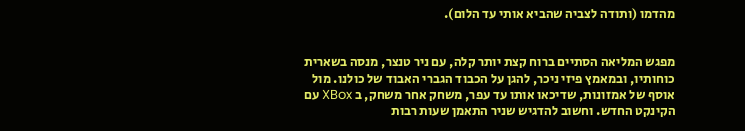מהדמו (ותודה לצביה שהביא אותי עד הלום).


מפגש המליאה הסתיים ברוח קצת יותר קלה, עם ניר טנצר, מנסה בשארית כוחותיו, ובמאמץ פיזי ניכר, להגן על הכבוד הגברי האבוד של כולנו. מול אוסף של אמזונות, שדיכאו אותו עד עפר, משחק אחר משחק, ב XBox עם הקינקט החדש. וחשוב להדגיש שניר התאמן שעות רבות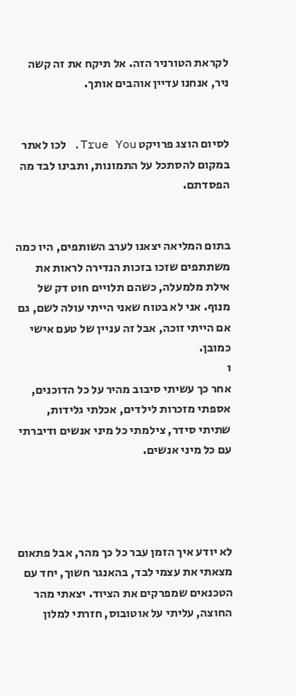לקראת הטורניר הזה. אל תיקח את זה קשה ניר, אנחנו עדיין אוהבים אותך.


לסיום הוצג פרויקט True You. לכו לאתר במקום להסתכל על התמונות, ותבינו לבד מה הפסדתם.


בתום המליאה יצאנו לערב השותפים, היו כמה משתתפים שזכו בזכות הנדירה לראות את אילת מלמעלה, כשהם תלויים חוט דק של מנוף. אני לא בטוח שאני הייתי עולה לשם, גם אם הייתי זוכה, אבל זה עניין של טעם אישי כמובן.
ו
אחר כך עשיתי סיבוב מהיר על כל הדוכנים, אספתי מזכרות לילדים, אכלתי גלידות, שתיתי סידר, צילמתי כל מיני אנשים ודיברתי עם כל מיני אנשים.




לא יודע איך הזמן עבר כל כך מהר, אבל פתאום מצאתי את עצמי לבד, בהאנגר חשוך, יחד עם הטכנאים שמפרקים את הציוד. יצאתי מהר החוצה, עליתי על אוטובוס, חזרתי למלון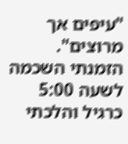"עיפים אך מרוצים". הזמנתי השכמה לשעה 5:00 כרגיל והלכתי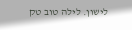לישון. לילה טוב טק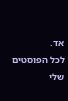אד.
לכל הפוסטים שלי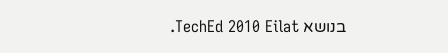בנושא TechEd 2010 Eilat.